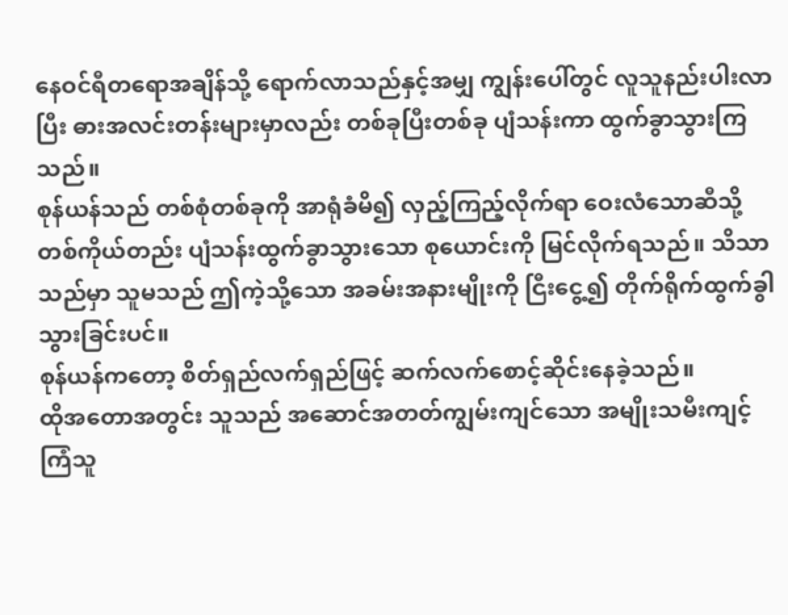နေဝင်ရီတရောအချိန်သို့ ရောက်လာသည်နှင့်အမျှ ကျွန်းပေါ်တွင် လူသူနည်းပါးလာပြီး ဓားအလင်းတန်းများမှာလည်း တစ်ခုပြီးတစ်ခု ပျံသန်းကာ ထွက်ခွာသွားကြသည်။
စုန်ယန်သည် တစ်စုံတစ်ခုကို အာရုံခံမိ၍ လှည့်ကြည့်လိုက်ရာ ဝေးလံသောဆီသို့ တစ်ကိုယ်တည်း ပျံသန်းထွက်ခွာသွားသော စုယောင်းကို မြင်လိုက်ရသည်။ သိသာသည်မှာ သူမသည် ဤကဲ့သို့သော အခမ်းအနားမျိုးကို ငြီးငွေ့၍ တိုက်ရိုက်ထွက်ခွါသွားခြင်းပင်။
စုန်ယန်ကတော့ စိတ်ရှည်လက်ရှည်ဖြင့် ဆက်လက်စောင့်ဆိုင်းနေခဲ့သည်။
ထိုအတောအတွင်း သူသည် အဆောင်အတတ်ကျွမ်းကျင်သော အမျိုးသမီးကျင့်ကြံသူ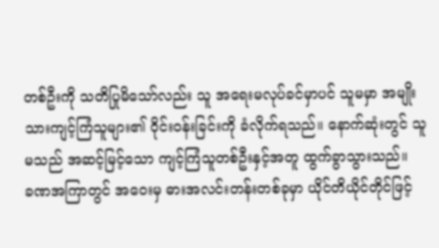တစ်ဦးကို သတိပြုမိသော်လည်း သူ အရေးမလုပ်ခင်မှာပင် သူမမှာ အမျိုးသားကျင့်ကြံသူများ၏ ဝိုင်းဝန်းခြင်းကို ခံလိုက်ရသည်။ နောက်ဆုံးတွင် သူမသည် အဆင့်မြင့်သော ကျင့်ကြံသူတစ်ဦးနှင့်အတူ ထွက်ခွာသွားသည်။
ခဏအကြာတွင် အဝေးမှ ဓားအလင်းတန်းတစ်ခုမှာ ယိုင်တိယိုင်တိုင်ဖြင့်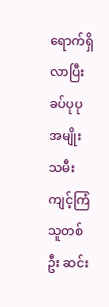ရောက်ရှိလာပြီး ခပ်ပုပု အမျိုးသမီးကျင့်ကြံသူတစ်ဦး ဆင်း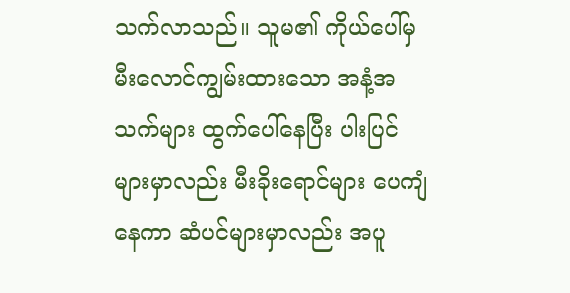သက်လာသည်။ သူမ၏ ကိုယ်ပေါ်မှ မီးလောင်ကျွမ်းထားသော အနံ့အသက်များ ထွက်ပေါ်နေပြီး ပါးပြင်များမှာလည်း မီးခိုးရောင်များ ပေကျံနေကာ ဆံပင်များမှာလည်း အပူ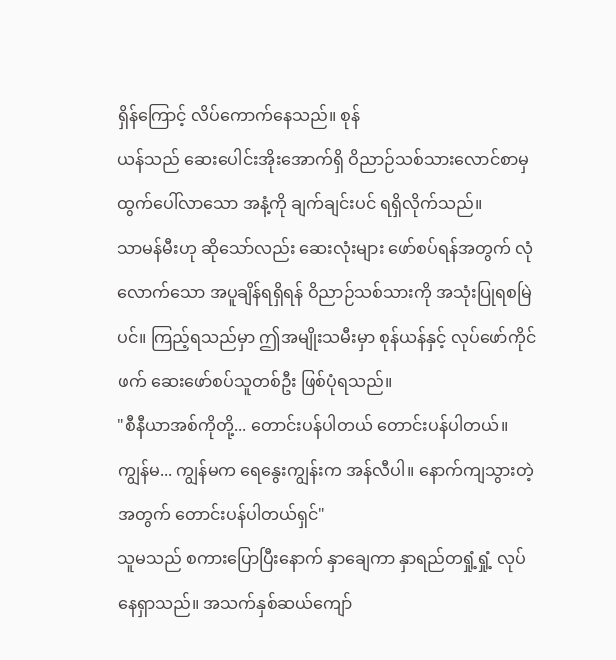ရှိန်ကြောင့် လိပ်ကောက်နေသည်။ စုန်
ယန်သည် ဆေးပေါင်းအိုးအောက်ရှိ ဝိညာဉ်သစ်သားလောင်စာမှ ထွက်ပေါ်လာသော အနံ့ကို ချက်ချင်းပင် ရရှိလိုက်သည်။
သာမန်မီးဟု ဆိုသော်လည်း ဆေးလုံးများ ဖော်စပ်ရန်အတွက် လုံလောက်သော အပူချိန်ရရှိရန် ဝိညာဉ်သစ်သားကို အသုံးပြုရစမြဲပင်။ ကြည့်ရသည်မှာ ဤအမျိုးသမီးမှာ စုန်ယန်နှင့် လုပ်ဖော်ကိုင်ဖက် ဆေးဖော်စပ်သူတစ်ဦး ဖြစ်ပုံရသည်။
"စီနီယာအစ်ကိုတို့... တောင်းပန်ပါတယ် တောင်းပန်ပါတယ်။ ကျွန်မ... ကျွန်မက ရေနွေးကျွန်းက အန်လီပါ။ နောက်ကျသွားတဲ့အတွက် တောင်းပန်ပါတယ်ရှင်"
သူမသည် စကားပြောပြီးနောက် နှာချေကာ နှာရည်တရှုံ့ရှုံ့ လုပ်နေရှာသည်။ အသက်နှစ်ဆယ်ကျော်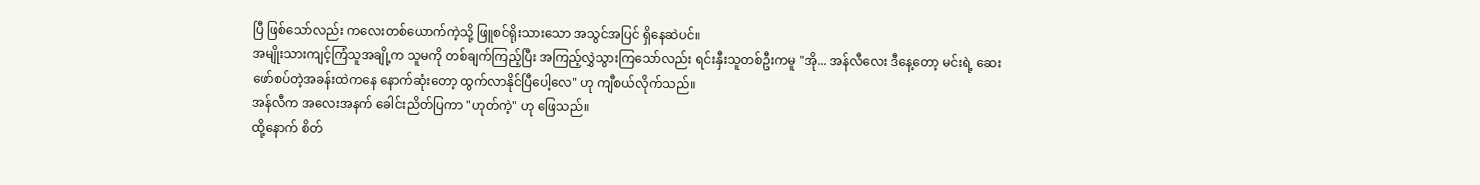ပြီ ဖြစ်သော်လည်း ကလေးတစ်ယောက်ကဲ့သို့ ဖြူစင်ရိုးသားသော အသွင်အပြင် ရှိနေဆဲပင်။
အမျိုးသားကျင့်ကြံသူအချို့က သူမကို တစ်ချက်ကြည့်ပြီး အကြည့်လွှဲသွားကြသော်လည်း ရင်းနှီးသူတစ်ဦးကမူ "အို... အန်လီလေး ဒီနေ့တော့ မင်းရဲ့ ဆေးဖော်စပ်တဲ့အခန်းထဲကနေ နောက်ဆုံးတော့ ထွက်လာနိုင်ပြီပေါ့လေ" ဟု ကျီစယ်လိုက်သည်။
အန်လီက အလေးအနက် ခေါင်းညိတ်ပြကာ "ဟုတ်ကဲ့" ဟု ဖြေသည်။
ထို့နောက် စိတ်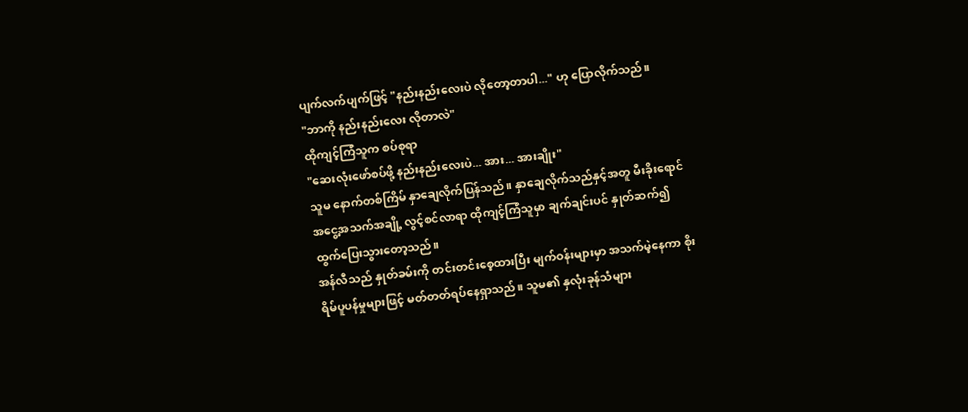ပျက်လက်ပျက်ဖြင့် "နည်းနည်းလေးပဲ လိုတော့တာပါ..." ဟု ပြောလိုက်သည်။
"ဘာကို နည်းနည်းလေး လိုတာလဲ"
ထိုကျင့်ကြံသူက စပ်စုရာ
"ဆေးလုံးဖော်စပ်ဖို့ နည်းနည်းလေးပဲ... အား... အားချိုး"
သူမ နောက်တစ်ကြိမ် နှာချေလိုက်ပြန်သည်။ နှာချေလိုက်သည်နှင့်အတူ မီးခိုးရောင် အငွေ့အသက်အချို့ လွင့်စင်လာရာ ထိုကျင့်ကြံသူမှာ ချက်ချင်းပင် နှုတ်ဆက်၍ ထွက်ပြေးသွားတော့သည်။
အန်လီသည် နှုတ်ခမ်းကို တင်းတင်းစေ့ထားပြီး မျက်ဝန်းများမှာ အသက်မဲ့နေကာ စိုးရိမ်ပူပန်မှုများဖြင့် မတ်တတ်ရပ်နေရှာသည်။ သူမ၏ နှလုံးခုန်သံများ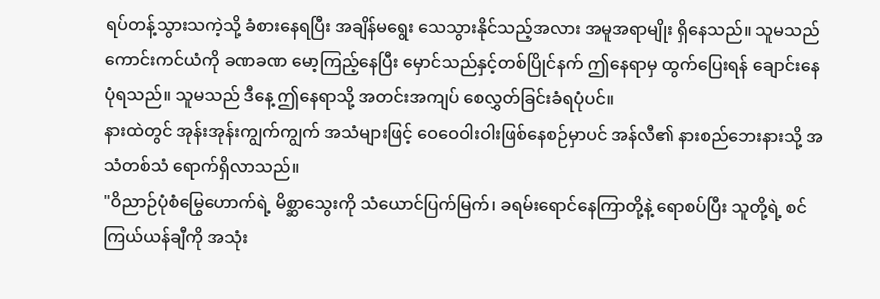ရပ်တန့်သွားသကဲ့သို့ ခံစားနေရပြီး အချိန်မရွေး သေသွားနိုင်သည့်အလား အမူအရာမျိုး ရှိနေသည်။ သူမသည် ကောင်းကင်ယံကို ခဏခဏ မော့ကြည့်နေပြီး မှောင်သည်နှင့်တစ်ပြိုင်နက် ဤနေရာမှ ထွက်ပြေးရန် ချောင်းနေပုံရသည်။ သူမသည် ဒီနေ့ ဤနေရာသို့ အတင်းအကျပ် စေလွှတ်ခြင်းခံရပုံပင်။
နားထဲတွင် အုန်းအုန်းကျွက်ကျွက် အသံများဖြင့် ဝေဝေဝါးဝါးဖြစ်နေစဉ်မှာပင် အန်လီ၏ နားစည်ဘေးနားသို့ အသံတစ်သံ ရောက်ရှိလာသည်။
"ဝိညာဉ်ပုံစံမြွေဟောက်ရဲ့ မိစ္ဆာသွေးကို သံယောင်ပြက်မြက်၊ ခရမ်းရောင်နေကြာတို့နဲ့ ရောစပ်ပြီး သူတို့ရဲ့ စင်ကြယ်ယန်ချီကို အသုံး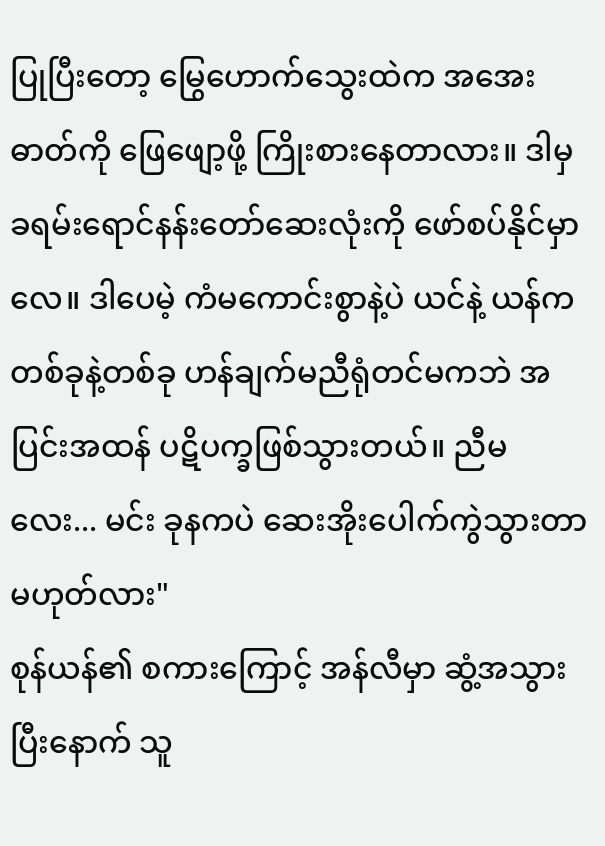ပြုပြီးတော့ မြွေဟောက်သွေးထဲက အအေးဓာတ်ကို ဖြေဖျော့ဖို့ ကြိုးစားနေတာလား။ ဒါမှ ခရမ်းရောင်နန်းတော်ဆေးလုံးကို ဖော်စပ်နိုင်မှာလေ။ ဒါပေမဲ့ ကံမကောင်းစွာနဲ့ပဲ ယင်နဲ့ ယန်က တစ်ခုနဲ့တစ်ခု ဟန်ချက်မညီရုံတင်မကဘဲ အပြင်းအထန် ပဋိပက္ခဖြစ်သွားတယ်။ ညီမလေး... မင်း ခုနကပဲ ဆေးအိုးပေါက်ကွဲသွားတာမဟုတ်လား"
စုန်ယန်၏ စကားကြောင့် အန်လီမှာ ဆွံ့အသွားပြီးနောက် သူ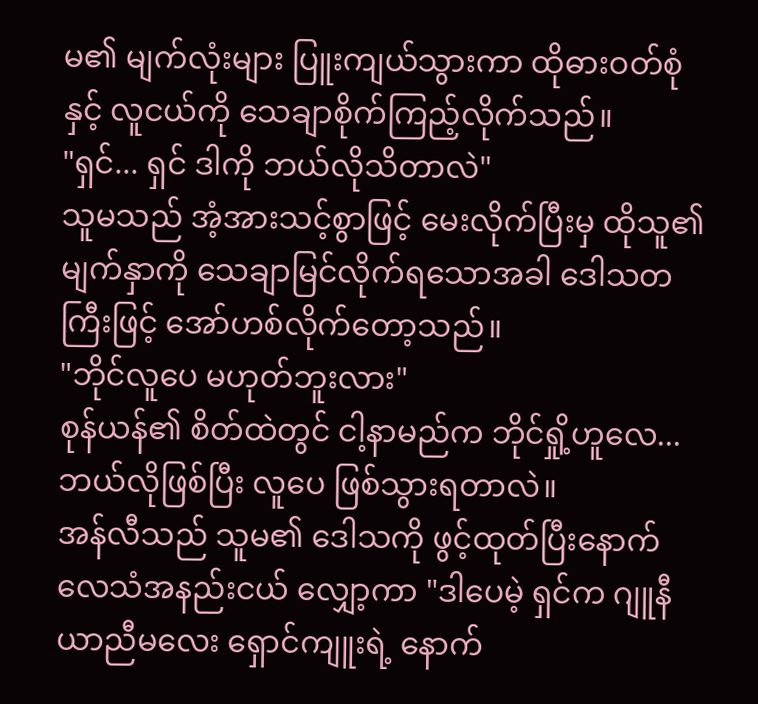မ၏ မျက်လုံးများ ပြူးကျယ်သွားကာ ထိုဓားဝတ်စုံနှင့် လူငယ်ကို သေချာစိုက်ကြည့်လိုက်သည်။
"ရှင်... ရှင် ဒါကို ဘယ်လိုသိတာလဲ"
သူမသည် အံ့အားသင့်စွာဖြင့် မေးလိုက်ပြီးမှ ထိုသူ၏ မျက်နှာကို သေချာမြင်လိုက်ရသောအခါ ဒေါသတကြီးဖြင့် အော်ဟစ်လိုက်တော့သည်။
"ဘိုင်လူပေ မဟုတ်ဘူးလား"
စုန်ယန်၏ စိတ်ထဲတွင် ငါ့နာမည်က ဘိုင်ရှို့ဟူလေ... ဘယ်လိုဖြစ်ပြီး လူပေ ဖြစ်သွားရတာလဲ။
အန်လီသည် သူမ၏ ဒေါသကို ဖွင့်ထုတ်ပြီးနောက် လေသံအနည်းငယ် လျှော့ကာ "ဒါပေမဲ့ ရှင်က ဂျူနီယာညီမလေး ရှောင်ကျူးရဲ့ နောက်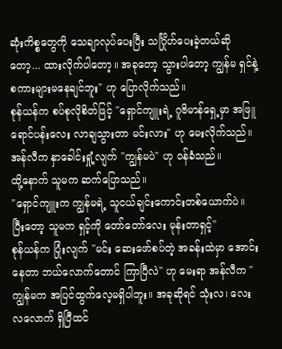ဆုံးကိစ္စတွေကို သေချာလုပ်ပေးပြီး သင်္ဂြိုဟ်ပေးခဲ့တယ်ဆိုတော့... ထားလိုက်ပါတော့။ အခုတော့ သွားပါတော့ ကျွန်မ ရှင်နဲ့ စကားများမနေချင်ဘူး" ဟု ပြောလိုက်သည်။
စုန်ယန်က စပ်စုလိုစိတ်ဖြင့် "ရှောင်ကျူးရဲ့ ဂူဗိမာန်ရှေ့မှာ အဖြူရောင်ပန်းလေး လာချသွားတာ မင်းလား" ဟု မေးလိုက်သည်။
အန်လီက နှာခေါင်းရှုံ့လျက် "ကျွန်မပဲ" ဟု ဝန်ခံသည်။
ထို့နောက် သူမက ဆက်ပြောသည်။
"ရှောင်ကျူးက ကျွန်မရဲ့ သူငယ်ချင်းကောင်းတစ်ယောက်ပဲ။ ပြီးတော့ သူမက ရှင့်ကို တော်တော်လေး မုန်းတာရှင့်"
စုန်ယန်က ပြုံးလျက် "မင်း ဆေးဖော်စပ်တဲ့ အခန်းထဲမှာ အောင်းနေတာ ဘယ်လောက်တောင် ကြာပြီလဲ" ဟု မေးရာ အန်လီက "ကျွန်မက အပြင်ထွက်လေ့မရှိပါဘူး။ အခုဆိုရင် သုံးလ၊ လေးလလောက် ရှိပြီထင်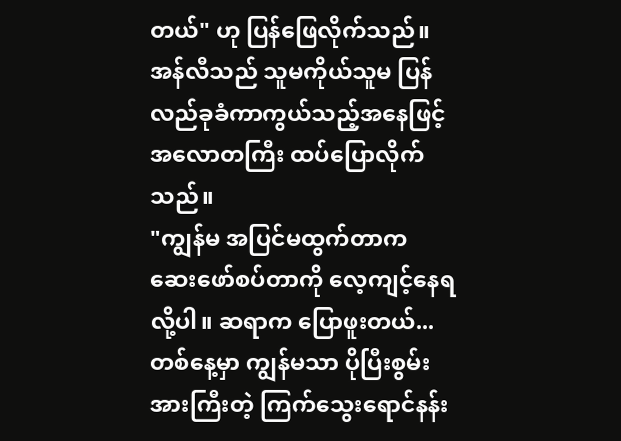တယ်" ဟု ပြန်ဖြေလိုက်သည်။
အန်လီသည် သူမကိုယ်သူမ ပြန်လည်ခုခံကာကွယ်သည့်အနေဖြင့် အလောတကြီး ထပ်ပြောလိုက်သည်။
"ကျွန်မ အပြင်မထွက်တာက ဆေးဖော်စပ်တာကို လေ့ကျင့်နေရလို့ပါ။ ဆရာက ပြောဖူးတယ်... တစ်နေ့မှာ ကျွန်မသာ ပိုပြီးစွမ်းအားကြီးတဲ့ ကြက်သွေးရောင်နန်း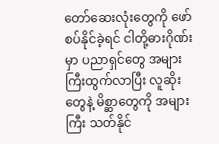တော်ဆေးလုံးတွေကို ဖော်စပ်နိုင်ခဲ့ရင် ငါတို့ဓားဂိုဏ်းမှာ ပညာရှင်တွေ အများကြီးထွက်လာပြီး လူဆိုးတွေနဲ့ မိစ္ဆာတွေကို အများကြီး သတ်နိုင်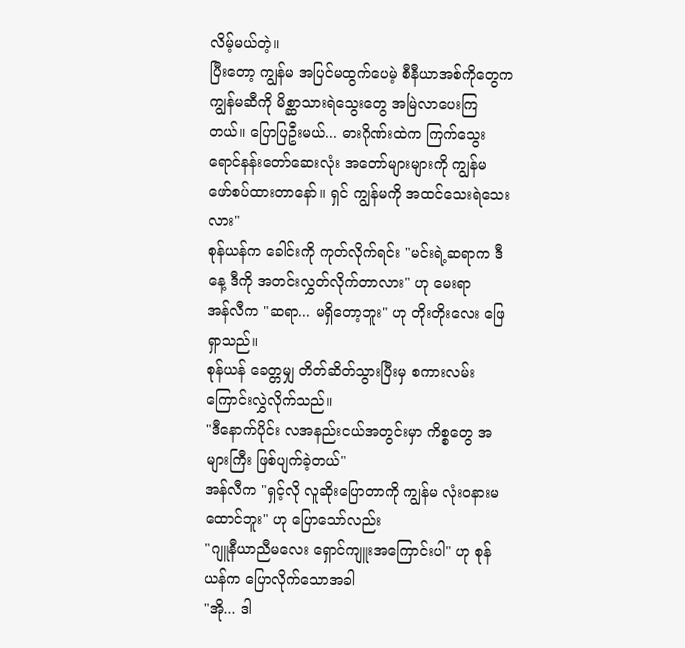လိမ့်မယ်တဲ့။
ပြီးတော့ ကျွန်မ အပြင်မထွက်ပေမဲ့ စီနီယာအစ်ကိုတွေက ကျွန်မဆီကို မိစ္ဆာသားရဲသွေးတွေ အမြဲလာပေးကြတယ်။ ပြောပြဦးမယ်... ဓားဂိုဏ်းထဲက ကြက်သွေးရောင်နန်းတော်ဆေးလုံး အတော်များများကို ကျွန်မ ဖော်စပ်ထားတာနော်။ ရှင် ကျွန်မကို အထင်သေးရဲသေးလား"
စုန်ယန်က ခေါင်းကို ကုတ်လိုက်ရင်း "မင်းရဲ့ဆရာက ဒီနေ့ ဒီကို အတင်းလွှတ်လိုက်တာလား" ဟု မေးရာ
အန်လီက "ဆရာ... မရှိတော့ဘူး" ဟု တိုးတိုးလေး ဖြေရှာသည်။
စုန်ယန် ခေတ္တမျှ တိတ်ဆိတ်သွားပြီးမှ စကားလမ်းကြောင်းလွှဲလိုက်သည်။
"ဒီနောက်ပိုင်း လအနည်းငယ်အတွင်းမှာ ကိစ္စတွေ အများကြီး ဖြစ်ပျက်ခဲ့တယ်"
အန်လီက "ရှင့်လို လူဆိုးပြောတာကို ကျွန်မ လုံးဝနားမထောင်ဘူး" ဟု ပြောသော်လည်း
"ဂျူနီယာညီမလေး ရှောင်ကျူးအကြောင်းပါ" ဟု စုန်ယန်က ပြောလိုက်သောအခါ
"အို... ဒါ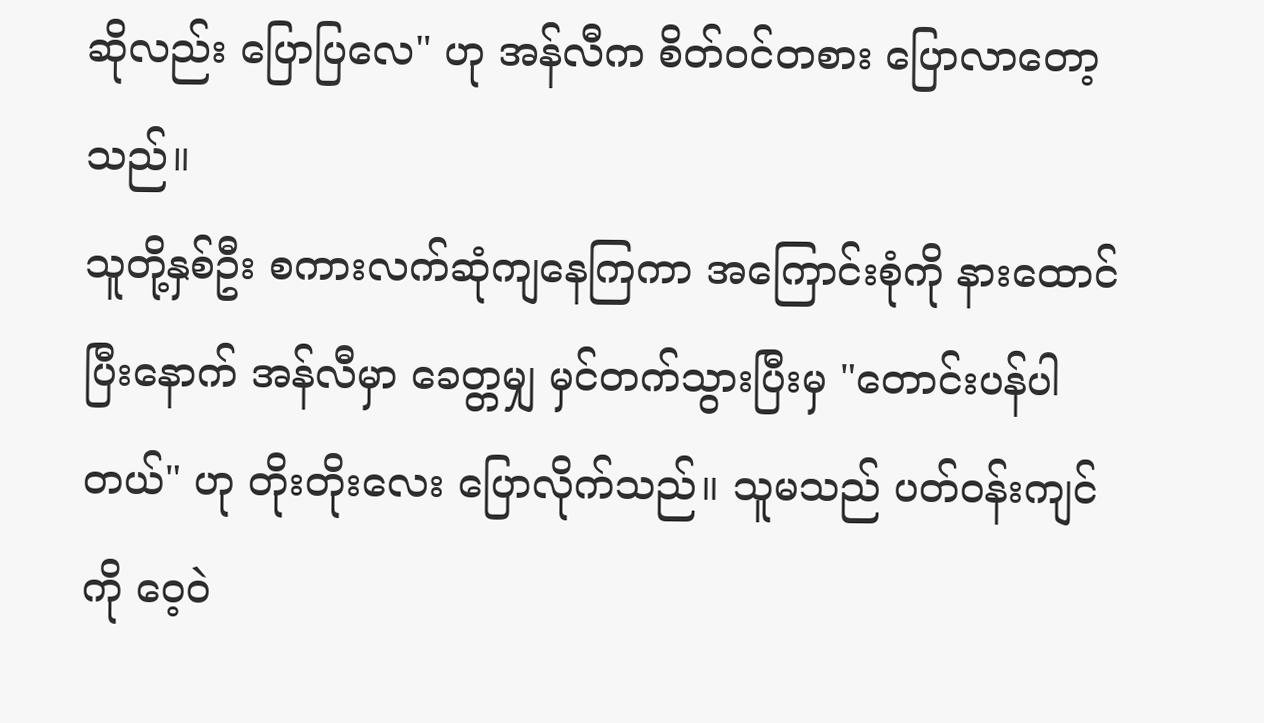ဆိုလည်း ပြောပြလေ" ဟု အန်လီက စိတ်ဝင်တစား ပြောလာတော့သည်။
သူတို့နှစ်ဦး စကားလက်ဆုံကျနေကြကာ အကြောင်းစုံကို နားထောင်ပြီးနောက် အန်လီမှာ ခေတ္တမျှ မှင်တက်သွားပြီးမှ "တောင်းပန်ပါတယ်" ဟု တိုးတိုးလေး ပြောလိုက်သည်။ သူမသည် ပတ်ဝန်းကျင်ကို ဝေ့ဝဲ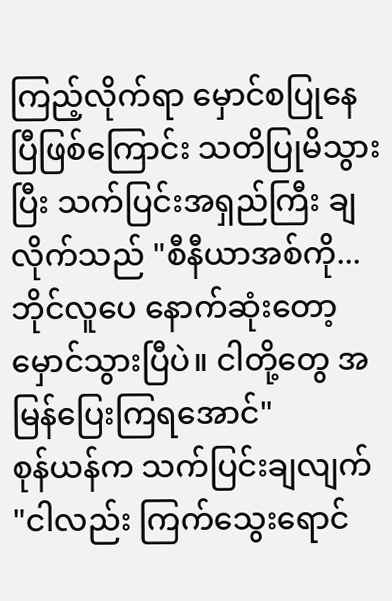ကြည့်လိုက်ရာ မှောင်စပြုနေပြီဖြစ်ကြောင်း သတိပြုမိသွားပြီး သက်ပြင်းအရှည်ကြီး ချလိုက်သည် "စီနီယာအစ်ကို... ဘိုင်လူပေ နောက်ဆုံးတော့ မှောင်သွားပြီပဲ။ ငါတို့တွေ အမြန်ပြေးကြရအောင်"
စုန်ယန်က သက်ပြင်းချလျက် "ငါလည်း ကြက်သွေးရောင်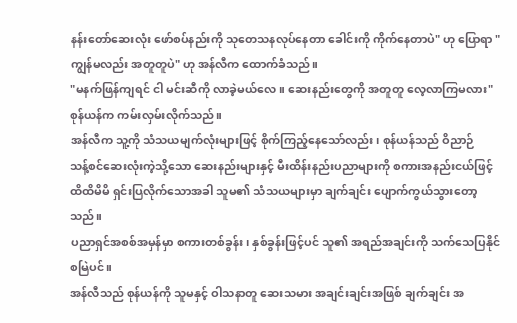နန်းတော်ဆေးလုံး ဖော်စပ်နည်းကို သုတေသနလုပ်နေတာ ခေါင်းကို ကိုက်နေတာပဲ" ဟု ပြောရာ "ကျွန်မလည်း အတူတူပဲ" ဟု အန်လီက ထောက်ခံသည်။
"မနက်ဖြန်ကျရင် ငါ မင်းဆီကို လာခဲ့မယ်လေ။ ဆေးနည်းတွေကို အတူတူ လေ့လာကြမလား"
စုန်ယန်က ကမ်းလှမ်းလိုက်သည်။
အန်လီက သူ့ကို သံသယမျက်လုံးများဖြင့် စိုက်ကြည့်နေသော်လည်း၊ စုန်ယန်သည် ဝိညာဉ်
သန့်စင်ဆေးလုံးကဲ့သို့သော ဆေးနည်းများနှင့် မီးထိန်းနည်းပညာများကို စကားအနည်းငယ်ဖြင့် ထိထိမိမိ ရှင်းပြလိုက်သောအခါ သူမ၏ သံသယများမှာ ချက်ချင်း ပျောက်ကွယ်သွားတော့သည်။
ပညာရှင်အစစ်အမှန်မှာ စကားတစ်ခွန်း၊ နှစ်ခွန်းဖြင့်ပင် သူ၏ အရည်အချင်းကို သက်သေပြနိုင်စမြဲပင်။
အန်လီသည် စုန်ယန်ကို သူမနှင့် ဝါသနာတူ ဆေးသမား အချင်းချင်းအဖြစ် ချက်ချင်း အ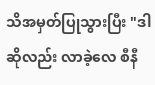သိအမှတ်ပြုသွားပြီး "ဒါဆိုလည်း လာခဲ့လေ စီနီ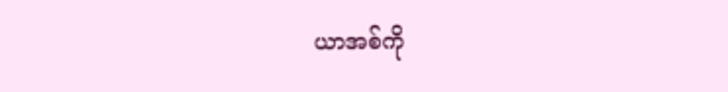ယာအစ်ကို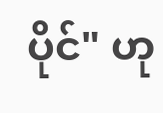ပိုင်" ဟု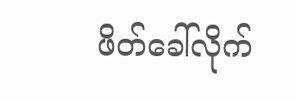ဖိတ်ခေါ်လိုက်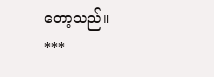တော့သည်။
***